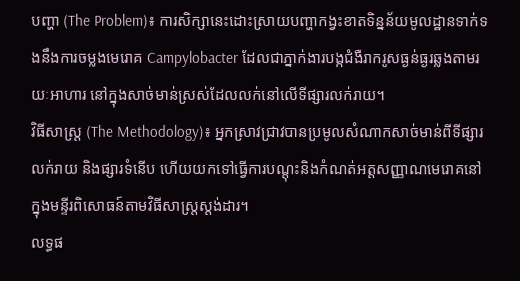បញ្ហា (The Problem)៖ ការសិក្សានេះដោះស្រាយបញ្ហាកង្វះខាតទិន្នន័យមូលដ្ឋានទាក់ទងនឹងការចម្លងមេរោគ Campylobacter ដែលជាភ្នាក់ងារបង្កជំងឺរាករូសធ្ងន់ធ្ងរឆ្លងតាមរយៈអាហារ នៅក្នុងសាច់មាន់ស្រស់ដែលលក់នៅលើទីផ្សារលក់រាយ។
វិធីសាស្ត្រ (The Methodology)៖ អ្នកស្រាវជ្រាវបានប្រមូលសំណាកសាច់មាន់ពីទីផ្សារលក់រាយ និងផ្សារទំនើប ហើយយកទៅធ្វើការបណ្តុះនិងកំណត់អត្តសញ្ញាណមេរោគនៅក្នុងមន្ទីរពិសោធន៍តាមវិធីសាស្ត្រស្តង់ដារ។
លទ្ធផ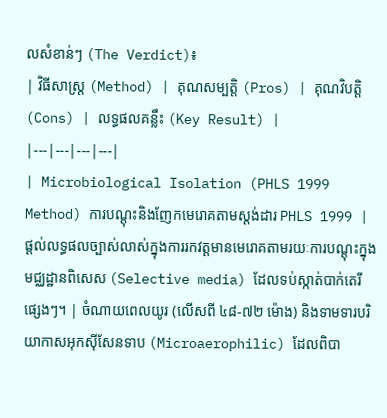លសំខាន់ៗ (The Verdict)៖
| វិធីសាស្ត្រ (Method) | គុណសម្បត្តិ (Pros) | គុណវិបត្តិ (Cons) | លទ្ធផលគន្លឹះ (Key Result) |
|---|---|---|---|
| Microbiological Isolation (PHLS 1999 Method) ការបណ្តុះនិងញែកមេរោគតាមស្តង់ដារ PHLS 1999 |
ផ្តល់លទ្ធផលច្បាស់លាស់ក្នុងការរកវត្តមានមេរោគតាមរយៈការបណ្តុះក្នុងមជ្ឈដ្ឋានពិសេស (Selective media) ដែលទប់ស្កាត់បាក់តេរីផ្សេងៗ។ | ចំណាយពេលយូរ (លើសពី ៤៨-៧២ ម៉ោង) និងទាមទារបរិយាកាសអុកស៊ីសែនទាប (Microaerophilic) ដែលពិបា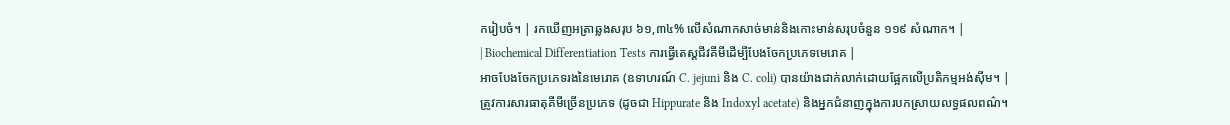ករៀបចំ។ | រកឃើញអត្រាឆ្លងសរុប ៦១,៣៤% លើសំណាកសាច់មាន់និងកោះមាន់សរុបចំនួន ១១៩ សំណាក។ |
| Biochemical Differentiation Tests ការធ្វើតេស្តជីវគីមីដើម្បីបែងចែកប្រភេទមេរោគ |
អាចបែងចែកប្រភេទរងនៃមេរោគ (ឧទាហរណ៍ C. jejuni និង C. coli) បានយ៉ាងជាក់លាក់ដោយផ្អែកលើប្រតិកម្មអង់ស៊ីម។ | ត្រូវការសារធាតុគីមីច្រើនប្រភេទ (ដូចជា Hippurate និង Indoxyl acetate) និងអ្នកជំនាញក្នុងការបកស្រាយលទ្ធផលពណ៌។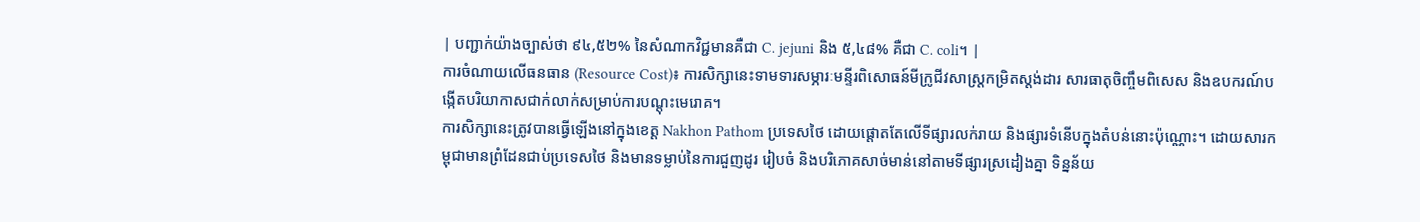| បញ្ជាក់យ៉ាងច្បាស់ថា ៩៤,៥២% នៃសំណាកវិជ្ជមានគឺជា C. jejuni និង ៥,៤៨% គឺជា C. coli។ |
ការចំណាយលើធនធាន (Resource Cost)៖ ការសិក្សានេះទាមទារសម្ភារៈមន្ទីរពិសោធន៍មីក្រូជីវសាស្ត្រកម្រិតស្តង់ដារ សារធាតុចិញ្ចឹមពិសេស និងឧបករណ៍បង្កើតបរិយាកាសជាក់លាក់សម្រាប់ការបណ្តុះមេរោគ។
ការសិក្សានេះត្រូវបានធ្វើឡើងនៅក្នុងខេត្ត Nakhon Pathom ប្រទេសថៃ ដោយផ្តោតតែលើទីផ្សារលក់រាយ និងផ្សារទំនើបក្នុងតំបន់នោះប៉ុណ្ណោះ។ ដោយសារកម្ពុជាមានព្រំដែនជាប់ប្រទេសថៃ និងមានទម្លាប់នៃការជួញដូរ រៀបចំ និងបរិភោគសាច់មាន់នៅតាមទីផ្សារស្រដៀងគ្នា ទិន្នន័យ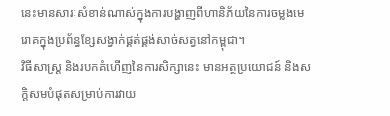នេះមានសារៈសំខាន់ណាស់ក្នុងការបង្ហាញពីហានិភ័យនៃការចម្លងមេរោគក្នុងប្រព័ន្ធខ្សែសង្វាក់ផ្គត់ផ្គង់សាច់សត្វនៅកម្ពុជា។
វិធីសាស្ត្រ និងរបកគំហើញនៃការសិក្សានេះ មានអត្ថប្រយោជន៍ និងសក្តិសមបំផុតសម្រាប់ការវាយ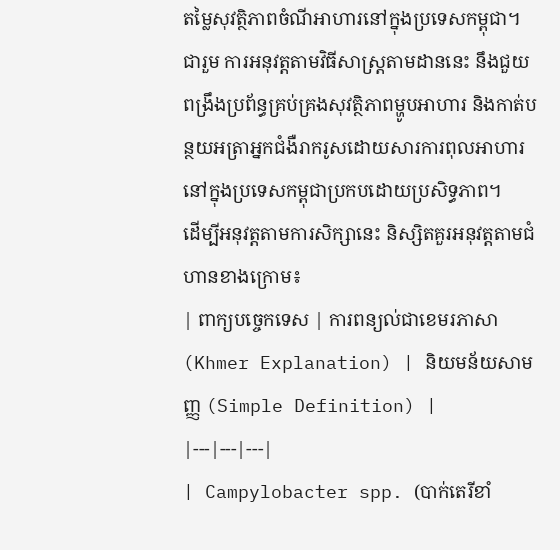តម្លៃសុវត្ថិភាពចំណីអាហារនៅក្នុងប្រទេសកម្ពុជា។
ជារួម ការអនុវត្តតាមវិធីសាស្ត្រតាមដាននេះ នឹងជួយពង្រឹងប្រព័ន្ធគ្រប់គ្រងសុវត្ថិភាពម្ហូបអាហារ និងកាត់បន្ថយអត្រាអ្នកជំងឺរាករូសដោយសារការពុលអាហារនៅក្នុងប្រទេសកម្ពុជាប្រកបដោយប្រសិទ្ធភាព។
ដើម្បីអនុវត្តតាមការសិក្សានេះ និស្សិតគួរអនុវត្តតាមជំហានខាងក្រោម៖
| ពាក្យបច្ចេកទេស | ការពន្យល់ជាខេមរភាសា (Khmer Explanation) | និយមន័យសាមញ្ញ (Simple Definition) |
|---|---|---|
| Campylobacter spp. (បាក់តេរីខាំ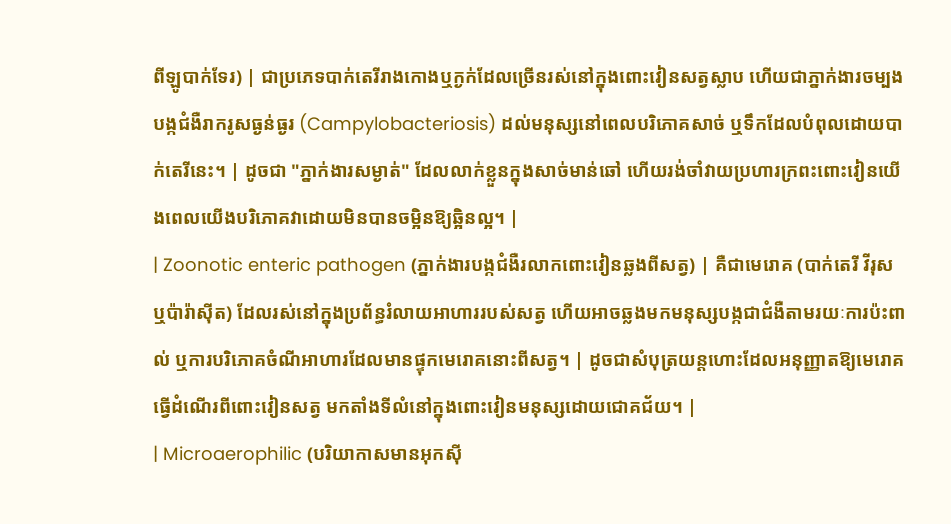ពីឡូបាក់ទែរ) | ជាប្រភេទបាក់តេរីរាងកោងឬក្ងក់ដែលច្រើនរស់នៅក្នុងពោះវៀនសត្វស្លាប ហើយជាភ្នាក់ងារចម្បងបង្កជំងឺរាករូសធ្ងន់ធ្ងរ (Campylobacteriosis) ដល់មនុស្សនៅពេលបរិភោគសាច់ ឬទឹកដែលបំពុលដោយបាក់តេរីនេះ។ | ដូចជា "ភ្នាក់ងារសម្ងាត់" ដែលលាក់ខ្លួនក្នុងសាច់មាន់ឆៅ ហើយរង់ចាំវាយប្រហារក្រពះពោះវៀនយើងពេលយើងបរិភោគវាដោយមិនបានចម្អិនឱ្យឆ្អិនល្អ។ |
| Zoonotic enteric pathogen (ភ្នាក់ងារបង្កជំងឺរលាកពោះវៀនឆ្លងពីសត្វ) | គឺជាមេរោគ (បាក់តេរី វីរុស ឬប៉ារ៉ាស៊ីត) ដែលរស់នៅក្នុងប្រព័ន្ធរំលាយអាហាររបស់សត្វ ហើយអាចឆ្លងមកមនុស្សបង្កជាជំងឺតាមរយៈការប៉ះពាល់ ឬការបរិភោគចំណីអាហារដែលមានផ្ទុកមេរោគនោះពីសត្វ។ | ដូចជាសំបុត្រយន្តហោះដែលអនុញ្ញាតឱ្យមេរោគធ្វើដំណើរពីពោះវៀនសត្វ មកតាំងទីលំនៅក្នុងពោះវៀនមនុស្សដោយជោគជ័យ។ |
| Microaerophilic (បរិយាកាសមានអុកស៊ី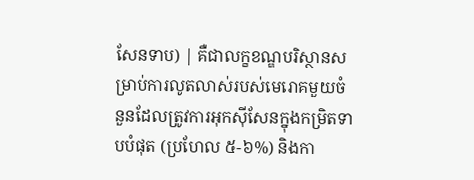សែនទាប) | គឺជាលក្ខខណ្ឌបរិស្ថានសម្រាប់ការលូតលាស់របស់មេរោគមួយចំនួនដែលត្រូវការអុកស៊ីសែនក្នុងកម្រិតទាបបំផុត (ប្រហែល ៥-៦%) និងកា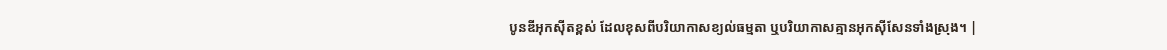បូនឌីអុកស៊ីតខ្ពស់ ដែលខុសពីបរិយាកាសខ្យល់ធម្មតា ឬបរិយាកាសគ្មានអុកស៊ីសែនទាំងស្រុង។ |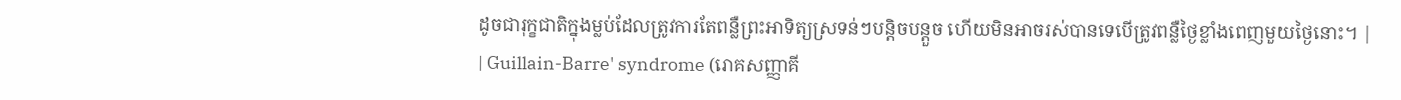ដូចជារុក្ខជាតិក្នុងម្លប់ដែលត្រូវការតែពន្លឺព្រះអាទិត្យស្រទន់ៗបន្តិចបន្តួច ហើយមិនអាចរស់បានទេបើត្រូវពន្លឺថ្ងៃខ្លាំងពេញមួយថ្ងៃនោះ។ |
| Guillain-Barre' syndrome (រោគសញ្ញាគី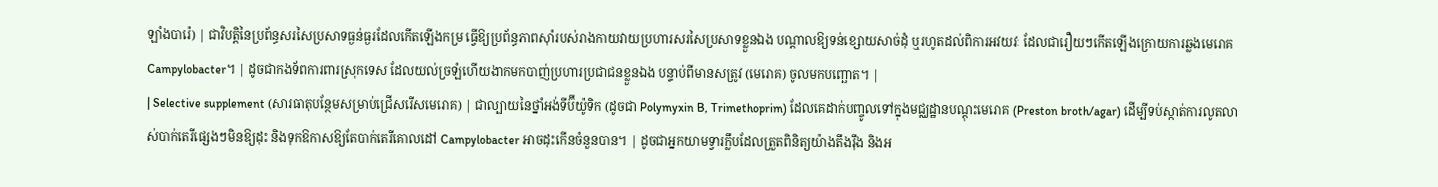ឡាំងបារ៉េ) | ជាវិបត្តិនៃប្រព័ន្ធសរសៃប្រសាទធ្ងន់ធ្ងរដែលកើតឡើងកម្រ ធ្វើឱ្យប្រព័ន្ធភាពស៊ាំរបស់រាងកាយវាយប្រហារសរសៃប្រសាទខ្លួនឯង បណ្តាលឱ្យទន់ខ្សោយសាច់ដុំ ឬរហូតដល់ពិការអវយវៈ ដែលជារឿយៗកើតឡើងក្រោយការឆ្លងមេរោគ Campylobacter។ | ដូចជាកងទ័ពការពារស្រុកទេស ដែលយល់ច្រឡំហើយងាកមកបាញ់ប្រហារប្រជាជនខ្លួនឯង បន្ទាប់ពីមានសត្រូវ (មេរោគ) ចូលមកបញ្ឆោត។ |
| Selective supplement (សារធាតុបន្ថែមសម្រាប់ជ្រើសរើសមេរោគ) | ជាល្បាយនៃថ្នាំអង់ទីប៊ីយ៉ូទិក (ដូចជា Polymyxin B, Trimethoprim) ដែលគេដាក់បញ្ចូលទៅក្នុងមជ្ឈដ្ឋានបណ្តុះមេរោគ (Preston broth/agar) ដើម្បីទប់ស្កាត់ការលូតលាស់បាក់តេរីផ្សេងៗមិនឱ្យដុះ និងទុកឱកាសឱ្យតែបាក់តេរីគោលដៅ Campylobacter អាចដុះកើនចំនួនបាន។ | ដូចជាអ្នកយាមទ្វារក្លឹបដែលត្រួតពិនិត្យយ៉ាងតឹងរ៉ឹង និងអ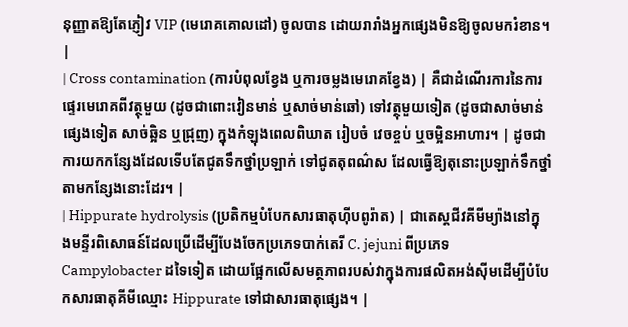នុញ្ញាតឱ្យតែភ្ញៀវ VIP (មេរោគគោលដៅ) ចូលបាន ដោយរារាំងអ្នកផ្សេងមិនឱ្យចូលមករំខាន។ |
| Cross contamination (ការបំពុលខ្វែង ឬការចម្លងមេរោគខ្វែង) | គឺជាដំណើរការនៃការផ្ទេរមេរោគពីវត្ថុមួយ (ដូចជាពោះវៀនមាន់ ឬសាច់មាន់ឆៅ) ទៅវត្ថុមួយទៀត (ដូចជាសាច់មាន់ផ្សេងទៀត សាច់ឆ្អិន ឬជ្រុញ) ក្នុងកំឡុងពេលពិឃាត រៀបចំ វេចខ្ចប់ ឬចម្អិនអាហារ។ | ដូចជាការយកកន្សែងដែលទើបតែជូតទឹកថ្នាំប្រឡាក់ ទៅជូតតុពណ៌ស ដែលធ្វើឱ្យតុនោះប្រឡាក់ទឹកថ្នាំតាមកន្សែងនោះដែរ។ |
| Hippurate hydrolysis (ប្រតិកម្មបំបែកសារធាតុហ៊ីបពូរ៉ាត) | ជាតេស្តជីវគីមីម្យ៉ាងនៅក្នុងមន្ទីរពិសោធន៍ដែលប្រើដើម្បីបែងចែកប្រភេទបាក់តេរី C. jejuni ពីប្រភេទ Campylobacter ដទៃទៀត ដោយផ្អែកលើសមត្ថភាពរបស់វាក្នុងការផលិតអង់ស៊ីមដើម្បីបំបែកសារធាតុគីមីឈ្មោះ Hippurate ទៅជាសារធាតុផ្សេង។ |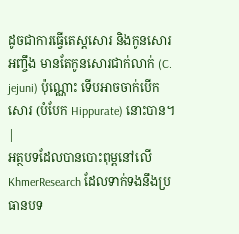ដូចជាការធ្វើតេស្តសោរ និងកូនសោរអញ្ចឹង មានតែកូនសោរជាក់លាក់ (C. jejuni) ប៉ុណ្ណោះ ទើបអាចចាក់បើកសោរ (បំបែក Hippurate) នោះបាន។ |
អត្ថបទដែលបានបោះពុម្ពនៅលើ KhmerResearch ដែលទាក់ទងនឹងប្រធានបទ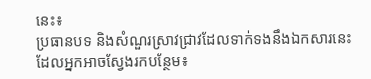នេះ៖
ប្រធានបទ និងសំណួរស្រាវជ្រាវដែលទាក់ទងនឹងឯកសារនេះ ដែលអ្នកអាចស្វែងរកបន្ថែម៖